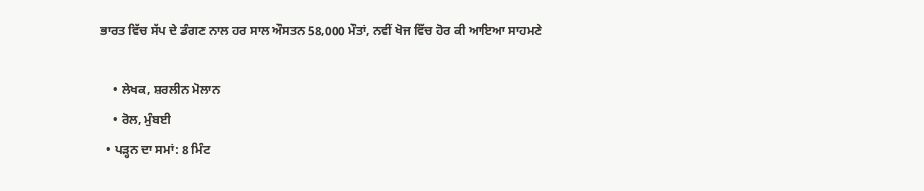ਭਾਰਤ ਵਿੱਚ ਸੱਪ ਦੇ ਡੰਗਣ ਨਾਲ ਹਰ ਸਾਲ ਔਸਤਨ 58,000 ਮੌਤਾਂ, ਨਵੀਂ ਖੋਜ ਵਿੱਚ ਹੋਰ ਕੀ ਆਇਆ ਸਾਹਮਣੇ

    • ਲੇਖਕ, ਸ਼ਰਲੀਨ ਮੋਲਾਨ
    • ਰੋਲ, ਮੁੰਬਈ
  • ਪੜ੍ਹਨ ਦਾ ਸਮਾਂ: 8 ਮਿੰਟ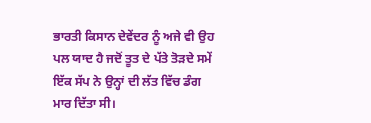ਭਾਰਤੀ ਕਿਸਾਨ ਦੇਵੇਂਦਰ ਨੂੰ ਅਜੇ ਵੀ ਉਹ ਪਲ ਯਾਦ ਹੈ ਜਦੋਂ ਤੂਤ ਦੇ ਪੱਤੇ ਤੋੜਦੇ ਸਮੇਂ ਇੱਕ ਸੱਪ ਨੇ ਉਨ੍ਹਾਂ ਦੀ ਲੱਤ ਵਿੱਚ ਡੰਗ ਮਾਰ ਦਿੱਤਾ ਸੀ।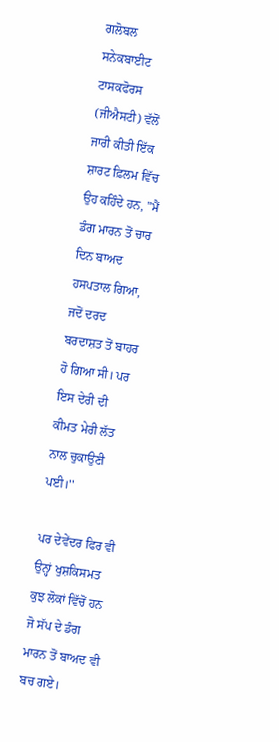ਗਲੋਬਲ ਸਨੇਕਬਾਈਟ ਟਾਸਕਫੋਰਸ (ਜੀਐਸਟੀ) ਵੱਲੋਂ ਜਾਰੀ ਕੀਤੀ ਇੱਕ ਸ਼ਾਰਟ ਫ਼ਿਲਮ ਵਿੱਚ ਉਹ ਕਹਿੰਦੇ ਹਨ, "ਮੈਂ ਡੰਗ ਮਾਰਨ ਤੋਂ ਚਾਰ ਦਿਨ ਬਾਅਦ ਹਸਪਤਾਲ ਗਿਆ, ਜਦੋਂ ਦਰਦ ਬਰਦਾਸ਼ਤ ਤੋਂ ਬਾਹਰ ਹੋ ਗਿਆ ਸੀ। ਪਰ ਇਸ ਦੇਰੀ ਦੀ ਕੀਮਤ ਮੇਰੀ ਲੱਤ ਨਾਲ ਚੁਕਾਉਣੀ ਪਈ।''

ਪਰ ਦੇਵੇਂਦਰ ਫਿਰ ਵੀ ਉਨ੍ਹਾਂ ਖੁਸ਼ਕਿਸਮਤ ਕੁਝ ਲੋਕਾਂ ਵਿੱਚੋਂ ਹਨ ਜੋ ਸੱਪ ਦੇ ਡੰਗ ਮਾਰਨ ਤੋਂ ਬਾਅਦ ਵੀ ਬਚ ਗਏ।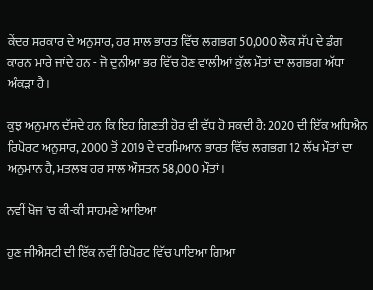ਕੇਂਦਰ ਸਰਕਾਰ ਦੇ ਅਨੁਸਾਰ, ਹਰ ਸਾਲ ਭਾਰਤ ਵਿੱਚ ਲਗਭਗ 50,000 ਲੋਕ ਸੱਪ ਦੇ ਡੰਗ ਕਾਰਨ ਮਾਰੇ ਜਾਂਦੇ ਹਨ - ਜੋ ਦੁਨੀਆ ਭਰ ਵਿੱਚ ਹੋਣ ਵਾਲੀਆਂ ਕੁੱਲ ਮੌਤਾਂ ਦਾ ਲਗਭਗ ਅੱਧਾ ਅੰਕੜਾ ਹੈ।

ਕੁਝ ਅਨੁਮਾਨ ਦੱਸਦੇ ਹਨ ਕਿ ਇਹ ਗਿਣਤੀ ਹੋਰ ਵੀ ਵੱਧ ਹੋ ਸਕਦੀ ਹੈ: 2020 ਦੀ ਇੱਕ ਅਧਿਐਨ ਰਿਪੋਰਟ ਅਨੁਸਾਰ, 2000 ਤੋਂ 2019 ਦੇ ਦਰਮਿਆਨ ਭਾਰਤ ਵਿੱਚ ਲਗਭਗ 12 ਲੱਖ ਮੌਤਾਂ ਦਾ ਅਨੁਮਾਨ ਹੈ, ਮਤਲਬ ਹਰ ਸਾਲ ਔਸਤਨ 58,000 ਮੌਤਾਂ।

ਨਵੀਂ ਖੋਜ 'ਚ ਕੀ-ਕੀ ਸਾਹਮਣੇ ਆਇਆ

ਹੁਣ ਜੀਐਸਟੀ ਦੀ ਇੱਕ ਨਵੀਂ ਰਿਪੋਰਟ ਵਿੱਚ ਪਾਇਆ ਗਿਆ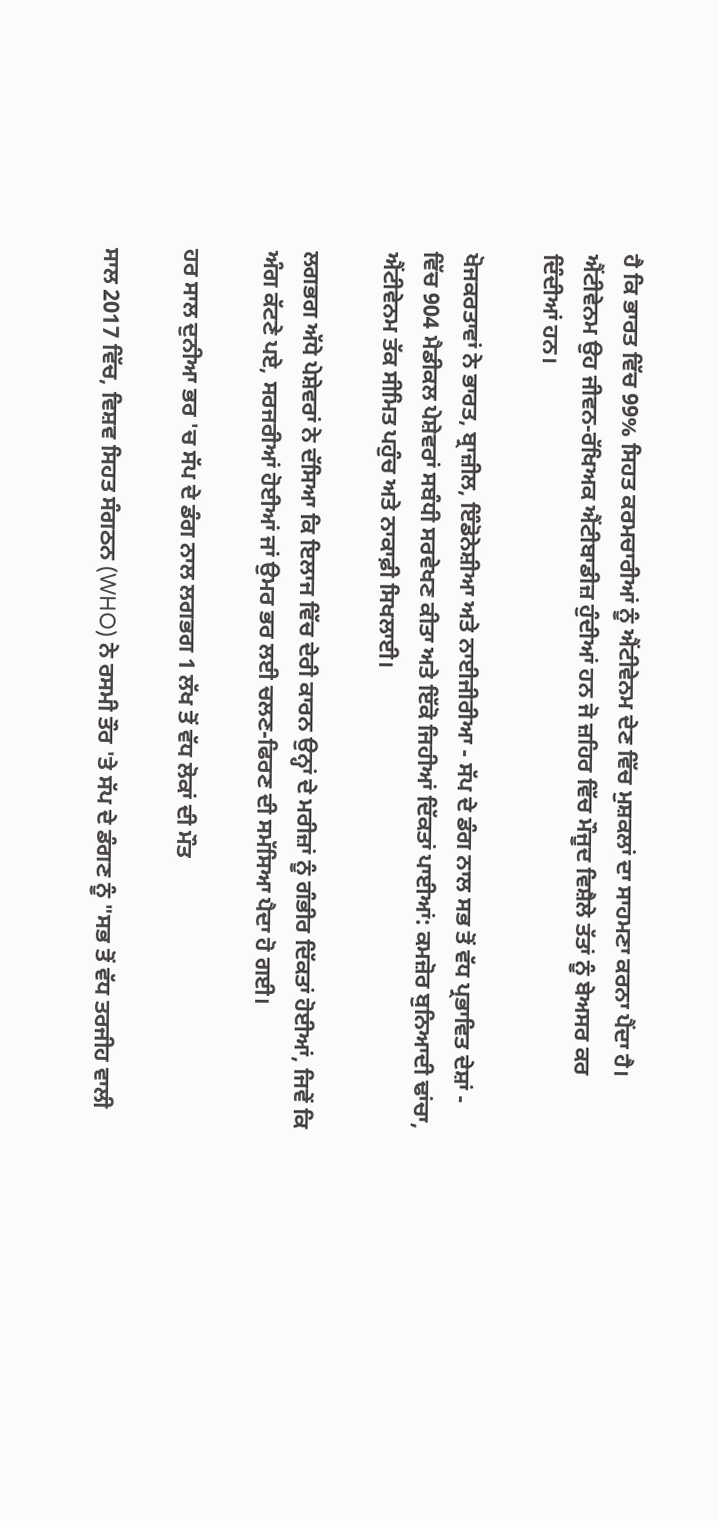ਹੈ ਕਿ ਭਾਰਤ ਵਿੱਚ 99% ਸਿਹਤ ਕਰਮਚਾਰੀਆਂ ਨੂੰ ਐਂਟੀਵੇਨਮ ਦੇਣ ਵਿੱਚ ਮੁਸ਼ਕਲਾਂ ਦਾ ਸਾਹਮਣਾ ਕਰਨਾ ਪੈਂਦਾ ਹੈ। ਐਂਟੀਵੇਨਮ ਉਹ ਜੀਵਨ-ਰੱਖਿਅਕ ਐਂਟੀਬਾਡੀਜ਼ ਹੁੰਦੀਆਂ ਹਨ ਜੋ ਜ਼ਹਿਰ ਵਿੱਚ ਮੌਜੂਦ ਵਿਸ਼ੈਲੇ ਤੱਤਾਂ ਨੂੰ ਬੇਅਸਰ ਕਰ ਦਿੰਦੀਆਂ ਹਨ।

ਖੋਜਕਰਤਾਵਾਂ ਨੇ ਭਾਰਤ, ਬ੍ਰਾਜ਼ੀਲ, ਇੰਡੋਨੇਸ਼ੀਆ ਅਤੇ ਨਾਈਜੀਰੀਆ - ਸੱਪ ਦੇ ਡੰਗ ਨਾਲ ਸਭ ਤੋਂ ਵੱਧ ਪ੍ਰਭਾਵਿਤ ਦੇਸ਼ਾਂ - ਵਿੱਚ 904 ਮੈਡੀਕਲ ਪੇਸ਼ੇਵਰਾਂ ਸਬੰਧੀ ਸਰਵੇਖਣ ਕੀਤਾ ਅਤੇ ਇੱਕੋ ਜਿਹੀਆਂ ਦਿੱਕਤਾਂ ਪਾਈਆਂ: ਕਮਜ਼ੋਰ ਬੁਨਿਆਦੀ ਢਾਂਚਾ, ਐਂਟੀਵੇਨਮ ਤੱਕ ਸੀਮਿਤ ਪਹੁੰਚ ਅਤੇ ਨਾਕਾਫ਼ੀ ਸਿਖਲਾਈ।

ਲਗਭਗ ਅੱਧੇ ਪੇਸ਼ੇਵਰਾਂ ਨੇ ਦੱਸਿਆ ਕਿ ਇਲਾਜ ਵਿੱਚ ਦੇਰੀ ਕਾਰਨ ਉਨ੍ਹਾਂ ਦੇ ਮਰੀਜ਼ਾਂ ਨੂੰ ਗੰਭੀਰ ਦਿੱਕਤਾਂ ਹੋਈਆਂ, ਜਿਵੇਂ ਕਿ ਅੰਗ ਕੱਟਣੇ ਪਏ, ਸਰਜਰੀਆਂ ਹੋਈਆਂ ਜਾਂ ਉਮਰ ਭਰ ਲਈ ਚਲਣ-ਫਿਰਣ ਦੀ ਸਮੱਸਿਆ ਪੈਦਾ ਹੋ ਗਈ।

ਹਰ ਸਾਲ ਦੁਨੀਆ ਭਰ 'ਚ ਸੱਪ ਦੇ ਡੰਗ ਨਾਲ ਲਗਭਗ 1 ਲੱਖ ਤੋਂ ਵੱਧ ਲੋਕਾਂ ਦੀ ਮੌਤ

ਸਾਲ 2017 ਵਿੱਚ, ਵਿਸ਼ਵ ਸਿਹਤ ਸੰਗਠਨ (WHO) ਨੇ ਰਸਮੀ ਤੌਰ 'ਤੇ ਸੱਪ ਦੇ ਡੰਗਣ ਨੂੰ "ਸਭ ਤੋਂ ਵੱਧ ਤਰਜੀਹ ਵਾਲੀ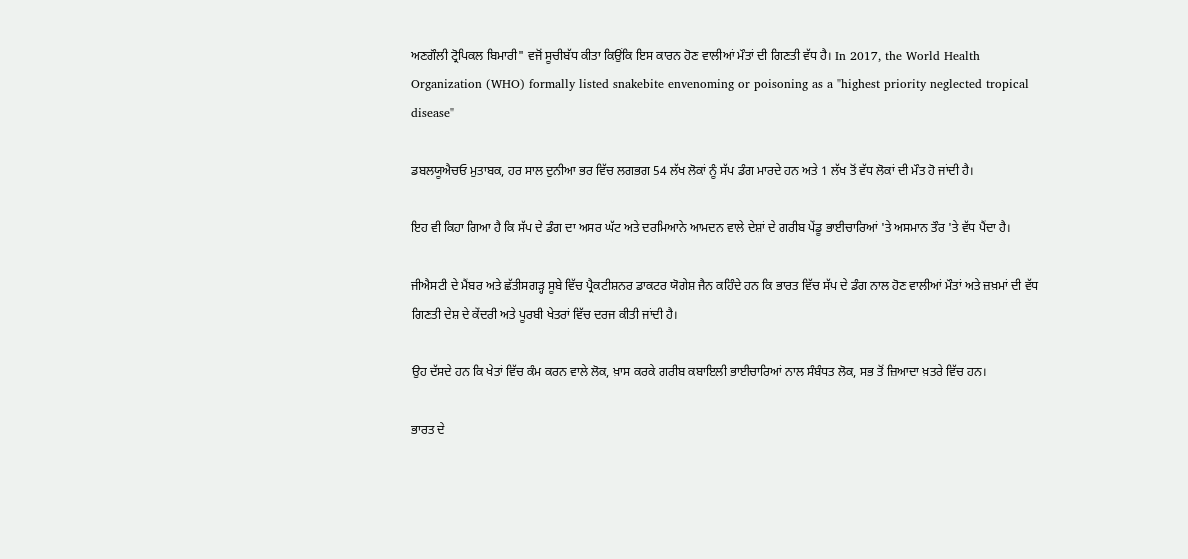ਅਣਗੌਲੀ ਟ੍ਰੋਪਿਕਲ ਬਿਮਾਰੀ" ਵਜੋਂ ਸੂਚੀਬੱਧ ਕੀਤਾ ਕਿਉਂਕਿ ਇਸ ਕਾਰਨ ਹੋਣ ਵਾਲੀਆਂ ਮੌਤਾਂ ਦੀ ਗਿਣਤੀ ਵੱਧ ਹੈ। In 2017, the World Health Organization (WHO) formally listed snakebite envenoming or poisoning as a "highest priority neglected tropical disease"

ਡਬਲਯੂਐਚਓ ਮੁਤਾਬਕ, ਹਰ ਸਾਲ ਦੁਨੀਆ ਭਰ ਵਿੱਚ ਲਗਭਗ 54 ਲੱਖ ਲੋਕਾਂ ਨੂੰ ਸੱਪ ਡੰਗ ਮਾਰਦੇ ਹਨ ਅਤੇ 1 ਲੱਖ ਤੋਂ ਵੱਧ ਲੋਕਾਂ ਦੀ ਮੌਤ ਹੋ ਜਾਂਦੀ ਹੈ।

ਇਹ ਵੀ ਕਿਹਾ ਗਿਆ ਹੈ ਕਿ ਸੱਪ ਦੇ ਡੰਗ ਦਾ ਅਸਰ ਘੱਟ ਅਤੇ ਦਰਮਿਆਨੇ ਆਮਦਨ ਵਾਲੇ ਦੇਸ਼ਾਂ ਦੇ ਗਰੀਬ ਪੇਂਡੂ ਭਾਈਚਾਰਿਆਂ 'ਤੇ ਅਸਮਾਨ ਤੌਰ 'ਤੇ ਵੱਧ ਪੈਂਦਾ ਹੈ।

ਜੀਐਸਟੀ ਦੇ ਮੈਂਬਰ ਅਤੇ ਛੱਤੀਸਗੜ੍ਹ ਸੂਬੇ ਵਿੱਚ ਪ੍ਰੈਕਟੀਸ਼ਨਰ ਡਾਕਟਰ ਯੋਗੇਸ਼ ਜੈਨ ਕਹਿੰਦੇ ਹਨ ਕਿ ਭਾਰਤ ਵਿੱਚ ਸੱਪ ਦੇ ਡੰਗ ਨਾਲ ਹੋਣ ਵਾਲੀਆਂ ਮੌਤਾਂ ਅਤੇ ਜ਼ਖ਼ਮਾਂ ਦੀ ਵੱਧ ਗਿਣਤੀ ਦੇਸ਼ ਦੇ ਕੇਂਦਰੀ ਅਤੇ ਪੂਰਬੀ ਖੇਤਰਾਂ ਵਿੱਚ ਦਰਜ ਕੀਤੀ ਜਾਂਦੀ ਹੈ।

ਉਹ ਦੱਸਦੇ ਹਨ ਕਿ ਖੇਤਾਂ ਵਿੱਚ ਕੰਮ ਕਰਨ ਵਾਲੇ ਲੋਕ, ਖ਼ਾਸ ਕਰਕੇ ਗਰੀਬ ਕਬਾਇਲੀ ਭਾਈਚਾਰਿਆਂ ਨਾਲ ਸੰਬੰਧਤ ਲੋਕ, ਸਭ ਤੋਂ ਜ਼ਿਆਦਾ ਖ਼ਤਰੇ ਵਿੱਚ ਹਨ।

ਭਾਰਤ ਦੇ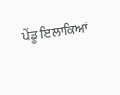ਪੇਂਡੂ ਇਲਾਕਿਆਂ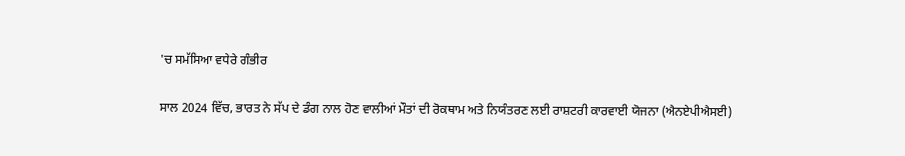'ਚ ਸਮੱਸਿਆ ਵਧੇਰੇ ਗੰਭੀਰ

ਸਾਲ 2024 ਵਿੱਚ, ਭਾਰਤ ਨੇ ਸੱਪ ਦੇ ਡੰਗ ਨਾਲ ਹੋਣ ਵਾਲੀਆਂ ਮੌਤਾਂ ਦੀ ਰੋਕਥਾਮ ਅਤੇ ਨਿਯੰਤਰਣ ਲਈ ਰਾਸ਼ਟਰੀ ਕਾਰਵਾਈ ਯੋਜਨਾ (ਐਨਏਪੀਐਸਈ)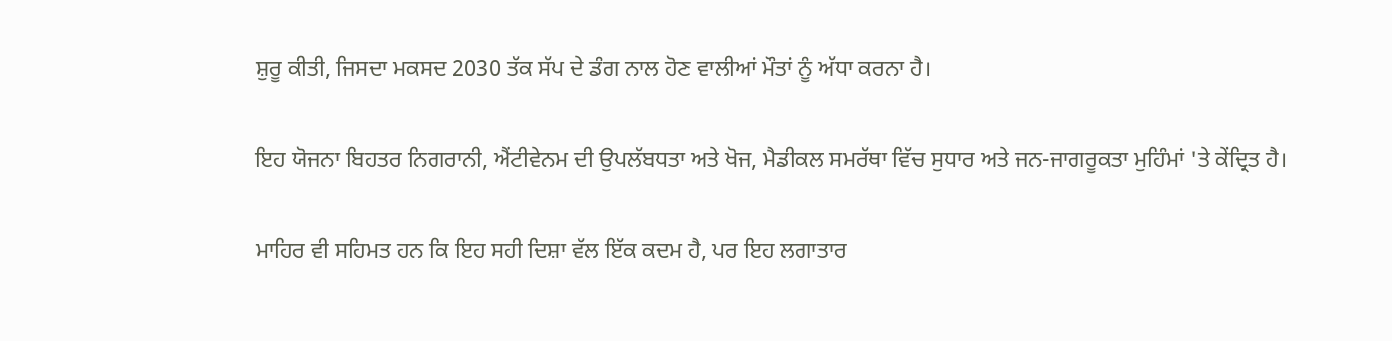ਸ਼ੁਰੂ ਕੀਤੀ, ਜਿਸਦਾ ਮਕਸਦ 2030 ਤੱਕ ਸੱਪ ਦੇ ਡੰਗ ਨਾਲ ਹੋਣ ਵਾਲੀਆਂ ਮੌਤਾਂ ਨੂੰ ਅੱਧਾ ਕਰਨਾ ਹੈ।

ਇਹ ਯੋਜਨਾ ਬਿਹਤਰ ਨਿਗਰਾਨੀ, ਐਂਟੀਵੇਨਮ ਦੀ ਉਪਲੱਬਧਤਾ ਅਤੇ ਖੋਜ, ਮੈਡੀਕਲ ਸਮਰੱਥਾ ਵਿੱਚ ਸੁਧਾਰ ਅਤੇ ਜਨ-ਜਾਗਰੂਕਤਾ ਮੁਹਿੰਮਾਂ 'ਤੇ ਕੇਂਦ੍ਰਿਤ ਹੈ।

ਮਾਹਿਰ ਵੀ ਸਹਿਮਤ ਹਨ ਕਿ ਇਹ ਸਹੀ ਦਿਸ਼ਾ ਵੱਲ ਇੱਕ ਕਦਮ ਹੈ, ਪਰ ਇਹ ਲਗਾਤਾਰ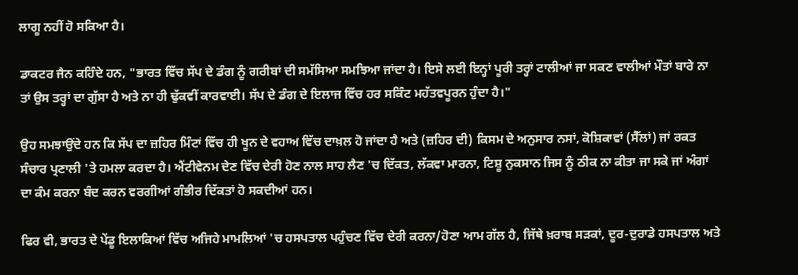ਲਾਗੂ ਨਹੀਂ ਹੋ ਸਕਿਆ ਹੈ।

ਡਾਕਟਰ ਜੈਨ ਕਹਿੰਦੇ ਹਨ, "ਭਾਰਤ ਵਿੱਚ ਸੱਪ ਦੇ ਡੰਗ ਨੂੰ ਗਰੀਬਾਂ ਦੀ ਸਮੱਸਿਆ ਸਮਝਿਆ ਜਾਂਦਾ ਹੈ। ਇਸੇ ਲਈ ਇਨ੍ਹਾਂ ਪੂਰੀ ਤਰ੍ਹਾਂ ਟਾਲੀਆਂ ਜਾ ਸਕਣ ਵਾਲੀਆਂ ਮੌਤਾਂ ਬਾਰੇ ਨਾ ਤਾਂ ਉਸ ਤਰ੍ਹਾਂ ਦਾ ਗੁੱਸਾ ਹੈ ਅਤੇ ਨਾ ਹੀ ਢੁੱਕਵੀਂ ਕਾਰਵਾਈ। ਸੱਪ ਦੇ ਡੰਗ ਦੇ ਇਲਾਜ ਵਿੱਚ ਹਰ ਸਕਿੰਟ ਮਹੱਤਵਪੂਰਨ ਹੁੰਦਾ ਹੈ।"

ਉਹ ਸਮਝਾਉਂਦੇ ਹਨ ਕਿ ਸੱਪ ਦਾ ਜ਼ਹਿਰ ਮਿੰਟਾਂ ਵਿੱਚ ਹੀ ਖੂਨ ਦੇ ਵਹਾਅ ਵਿੱਚ ਦਾਖ਼ਲ ਹੋ ਜਾਂਦਾ ਹੈ ਅਤੇ (ਜ਼ਹਿਰ ਦੀ) ਕਿਸਮ ਦੇ ਅਨੁਸਾਰ ਨਸਾਂ, ਕੋਸ਼ਿਕਾਵਾਂ (ਸੈੱਲਾਂ) ਜਾਂ ਰਕਤ ਸੰਚਾਰ ਪ੍ਰਣਾਲੀ 'ਤੇ ਹਮਲਾ ਕਰਦਾ ਹੈ। ਐਂਟੀਵੇਨਮ ਦੇਣ ਵਿੱਚ ਦੇਰੀ ਹੋਣ ਨਾਲ ਸਾਹ ਲੈਣ 'ਚ ਦਿੱਕਤ, ਲੱਕਵਾ ਮਾਰਨਾ, ਟਿਸ਼ੂ ਨੁਕਸਾਨ ਜਿਸ ਨੂੰ ਠੀਕ ਨਾ ਕੀਤਾ ਜਾ ਸਕੇ ਜਾਂ ਅੰਗਾਂ ਦਾ ਕੰਮ ਕਰਨਾ ਬੰਦ ਕਰਨ ਵਰਗੀਆਂ ਗੰਭੀਰ ਦਿੱਕਤਾਂ ਹੋ ਸਕਦੀਆਂ ਹਨ।

ਫਿਰ ਵੀ, ਭਾਰਤ ਦੇ ਪੇਂਡੂ ਇਲਾਕਿਆਂ ਵਿੱਚ ਅਜਿਹੇ ਮਾਮਲਿਆਂ 'ਚ ਹਸਪਤਾਲ ਪਹੁੰਚਣ ਵਿੱਚ ਦੇਰੀ ਕਰਨਾ/ਹੋਣਾ ਆਮ ਗੱਲ ਹੈ, ਜਿੱਥੇ ਖ਼ਰਾਬ ਸੜਕਾਂ, ਦੂਰ-ਦੁਰਾਡੇ ਹਸਪਤਾਲ ਅਤੇ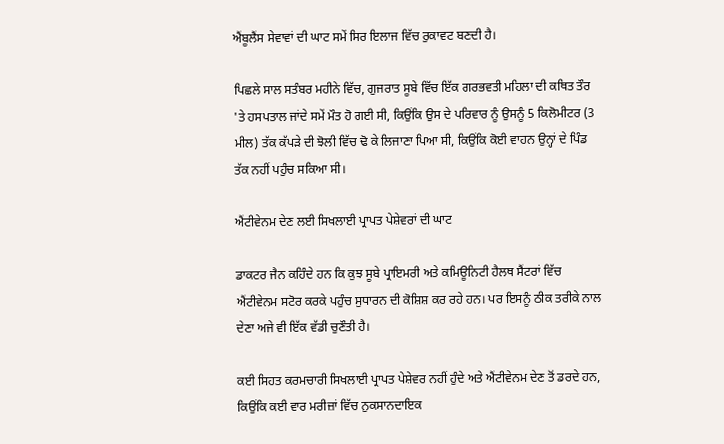ਐਂਬੂਲੈਂਸ ਸੇਵਾਵਾਂ ਦੀ ਘਾਟ ਸਮੇਂ ਸਿਰ ਇਲਾਜ ਵਿੱਚ ਰੁਕਾਵਟ ਬਣਦੀ ਹੈ।

ਪਿਛਲੇ ਸਾਲ ਸਤੰਬਰ ਮਹੀਨੇ ਵਿੱਚ, ਗੁਜਰਾਤ ਸੂਬੇ ਵਿੱਚ ਇੱਕ ਗਰਭਵਤੀ ਮਹਿਲਾ ਦੀ ਕਥਿਤ ਤੌਰ 'ਤੇ ਹਸਪਤਾਲ ਜਾਂਦੇ ਸਮੇਂ ਮੌਤ ਹੋ ਗਈ ਸੀ, ਕਿਉਂਕਿ ਉਸ ਦੇ ਪਰਿਵਾਰ ਨੂੰ ਉਸਨੂੰ 5 ਕਿਲੋਮੀਟਰ (3 ਮੀਲ) ਤੱਕ ਕੱਪੜੇ ਦੀ ਝੋਲੀ ਵਿੱਚ ਢੋ ਕੇ ਲਿਜਾਣਾ ਪਿਆ ਸੀ, ਕਿਉਂਕਿ ਕੋਈ ਵਾਹਨ ਉਨ੍ਹਾਂ ਦੇ ਪਿੰਡ ਤੱਕ ਨਹੀਂ ਪਹੁੰਚ ਸਕਿਆ ਸੀ।

ਐਂਟੀਵੇਨਮ ਦੇਣ ਲਈ ਸਿਖਲਾਈ ਪ੍ਰਾਪਤ ਪੇਸ਼ੇਵਰਾਂ ਦੀ ਘਾਟ

ਡਾਕਟਰ ਜੈਨ ਕਹਿੰਦੇ ਹਨ ਕਿ ਕੁਝ ਸੂਬੇ ਪ੍ਰਾਇਮਰੀ ਅਤੇ ਕਮਿਊਨਿਟੀ ਹੈਲਥ ਸੈਂਟਰਾਂ ਵਿੱਚ ਐਂਟੀਵੇਨਮ ਸਟੋਰ ਕਰਕੇ ਪਹੁੰਚ ਸੁਧਾਰਨ ਦੀ ਕੋਸ਼ਿਸ਼ ਕਰ ਰਹੇ ਹਨ। ਪਰ ਇਸਨੂੰ ਠੀਕ ਤਰੀਕੇ ਨਾਲ ਦੇਣਾ ਅਜੇ ਵੀ ਇੱਕ ਵੱਡੀ ਚੁਣੌਤੀ ਹੈ।

ਕਈ ਸਿਹਤ ਕਰਮਚਾਰੀ ਸਿਖਲਾਈ ਪ੍ਰਾਪਤ ਪੇਸ਼ੇਵਰ ਨਹੀਂ ਹੁੰਦੇ ਅਤੇ ਐਂਟੀਵੇਨਮ ਦੇਣ ਤੋਂ ਡਰਦੇ ਹਨ, ਕਿਉਂਕਿ ਕਈ ਵਾਰ ਮਰੀਜ਼ਾਂ ਵਿੱਚ ਨੁਕਸਾਨਦਾਇਕ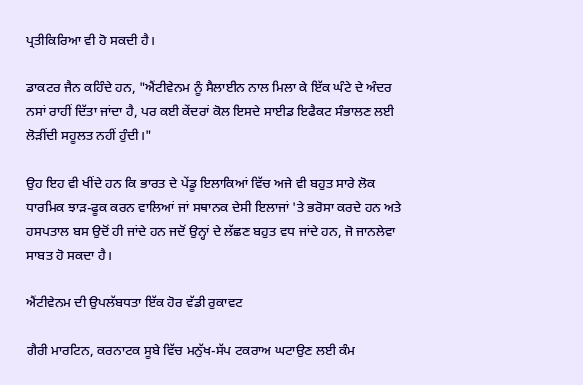ਪ੍ਰਤੀਕਿਰਿਆ ਵੀ ਹੋ ਸਕਦੀ ਹੈ।

ਡਾਕਟਰ ਜੈਨ ਕਹਿੰਦੇ ਹਨ, "ਐਂਟੀਵੇਨਮ ਨੂੰ ਸੈਲਾਈਨ ਨਾਲ ਮਿਲਾ ਕੇ ਇੱਕ ਘੰਟੇ ਦੇ ਅੰਦਰ ਨਸਾਂ ਰਾਹੀਂ ਦਿੱਤਾ ਜਾਂਦਾ ਹੈ, ਪਰ ਕਈ ਕੇਂਦਰਾਂ ਕੋਲ ਇਸਦੇ ਸਾਈਡ ਇਫੈਕਟ ਸੰਭਾਲਣ ਲਈ ਲੋੜੀਂਦੀ ਸਹੂਲਤ ਨਹੀਂ ਹੁੰਦੀ।"

ਉਹ ਇਹ ਵੀ ਖੀਂਦੇ ਹਨ ਕਿ ਭਾਰਤ ਦੇ ਪੇਂਡੂ ਇਲਾਕਿਆਂ ਵਿੱਚ ਅਜੇ ਵੀ ਬਹੁਤ ਸਾਰੇ ਲੋਕ ਧਾਰਮਿਕ ਝਾੜ-ਫੂਕ ਕਰਨ ਵਾਲਿਆਂ ਜਾਂ ਸਥਾਨਕ ਦੇਸੀ ਇਲਾਜਾਂ 'ਤੇ ਭਰੋਸਾ ਕਰਦੇ ਹਨ ਅਤੇ ਹਸਪਤਾਲ ਬਸ ਉਦੋਂ ਹੀ ਜਾਂਦੇ ਹਨ ਜਦੋਂ ਉਨ੍ਹਾਂ ਦੇ ਲੱਛਣ ਬਹੁਤ ਵਧ ਜਾਂਦੇ ਹਨ, ਜੋ ਜਾਨਲੇਵਾ ਸਾਬਤ ਹੋ ਸਕਦਾ ਹੈ।

ਐਂਟੀਵੇਨਮ ਦੀ ਉਪਲੱਬਧਤਾ ਇੱਕ ਹੋਰ ਵੱਡੀ ਰੁਕਾਵਟ

ਗੈਰੀ ਮਾਰਟਿਨ, ਕਰਨਾਟਕ ਸੂਬੇ ਵਿੱਚ ਮਨੁੱਖ-ਸੱਪ ਟਕਰਾਅ ਘਟਾਉਣ ਲਈ ਕੰਮ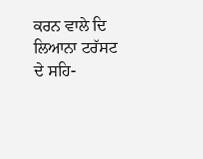ਕਰਨ ਵਾਲੇ ਦਿ ਲਿਆਨਾ ਟਰੱਸਟ ਦੇ ਸਹਿ-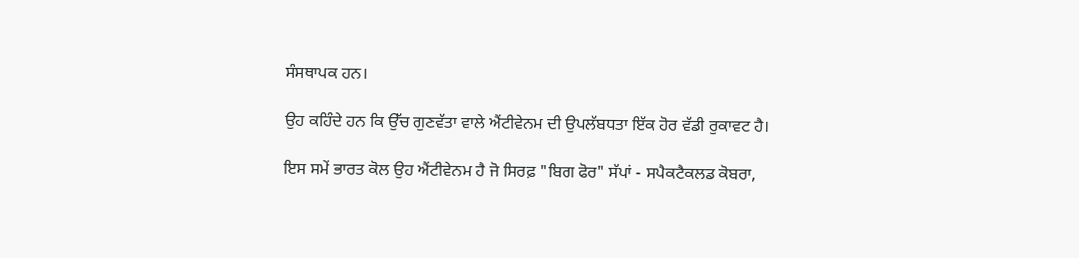ਸੰਸਥਾਪਕ ਹਨ।

ਉਹ ਕਹਿੰਦੇ ਹਨ ਕਿ ਉੱਚ ਗੁਣਵੱਤਾ ਵਾਲੇ ਐਂਟੀਵੇਨਮ ਦੀ ਉਪਲੱਬਧਤਾ ਇੱਕ ਹੋਰ ਵੱਡੀ ਰੁਕਾਵਟ ਹੈ।

ਇਸ ਸਮੇਂ ਭਾਰਤ ਕੋਲ ਉਹ ਐਂਟੀਵੇਨਮ ਹੈ ਜੋ ਸਿਰਫ਼ "ਬਿਗ ਫੋਰ" ਸੱਪਾਂ - ਸਪੈਕਟੈਕਲਡ ਕੋਬਰਾ,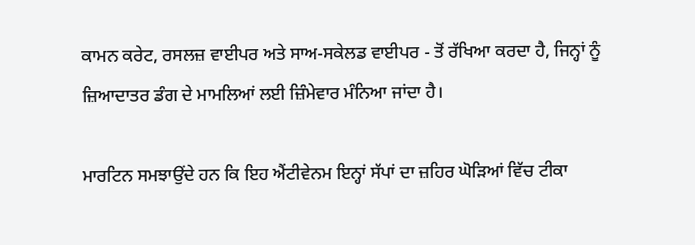ਕਾਮਨ ਕਰੇਟ, ਰਸਲਜ਼ ਵਾਈਪਰ ਅਤੇ ਸਾਅ-ਸਕੇਲਡ ਵਾਈਪਰ - ਤੋਂ ਰੱਖਿਆ ਕਰਦਾ ਹੈ, ਜਿਨ੍ਹਾਂ ਨੂੰ ਜ਼ਿਆਦਾਤਰ ਡੰਗ ਦੇ ਮਾਮਲਿਆਂ ਲਈ ਜ਼ਿੰਮੇਵਾਰ ਮੰਨਿਆ ਜਾਂਦਾ ਹੈ।

ਮਾਰਟਿਨ ਸਮਝਾਉਂਦੇ ਹਨ ਕਿ ਇਹ ਐਂਟੀਵੇਨਮ ਇਨ੍ਹਾਂ ਸੱਪਾਂ ਦਾ ਜ਼ਹਿਰ ਘੋੜਿਆਂ ਵਿੱਚ ਟੀਕਾ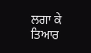ਲਗਾ ਕੇ ਤਿਆਰ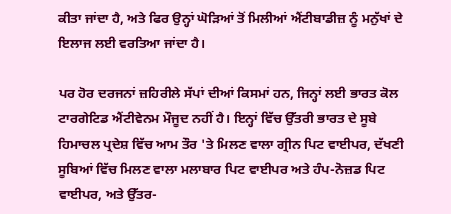ਕੀਤਾ ਜਾਂਦਾ ਹੈ, ਅਤੇ ਫਿਰ ਉਨ੍ਹਾਂ ਘੋੜਿਆਂ ਤੋਂ ਮਿਲੀਆਂ ਐਂਟੀਬਾਡੀਜ਼ ਨੂੰ ਮਨੁੱਖਾਂ ਦੇ ਇਲਾਜ ਲਈ ਵਰਤਿਆ ਜਾਂਦਾ ਹੈ।

ਪਰ ਹੋਰ ਦਰਜਨਾਂ ਜ਼ਹਿਰੀਲੇ ਸੱਪਾਂ ਦੀਆਂ ਕਿਸਮਾਂ ਹਨ, ਜਿਨ੍ਹਾਂ ਲਈ ਭਾਰਤ ਕੋਲ ਟਾਰਗੇਟਿਡ ਐਂਟੀਵੇਨਮ ਮੌਜੂਦ ਨਹੀਂ ਹੈ। ਇਨ੍ਹਾਂ ਵਿੱਚ ਉੱਤਰੀ ਭਾਰਤ ਦੇ ਸੂਬੇ ਹਿਮਾਚਲ ਪ੍ਰਦੇਸ਼ ਵਿੱਚ ਆਮ ਤੌਰ 'ਤੇ ਮਿਲਣ ਵਾਲਾ ਗ੍ਰੀਨ ਪਿਟ ਵਾਈਪਰ, ਦੱਖਣੀ ਸੂਬਿਆਂ ਵਿੱਚ ਮਿਲਣ ਵਾਲਾ ਮਲਾਬਾਰ ਪਿਟ ਵਾਈਪਰ ਅਤੇ ਹੰਪ-ਨੋਜ਼ਡ ਪਿਟ ਵਾਈਪਰ, ਅਤੇ ਉੱਤਰ-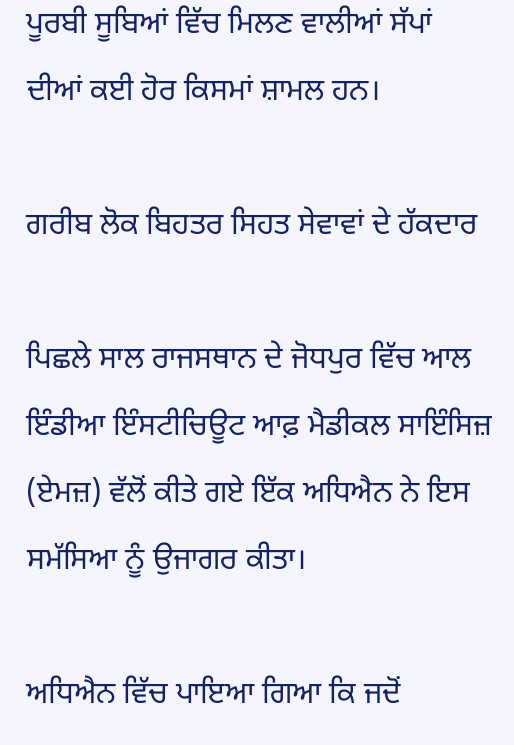ਪੂਰਬੀ ਸੂਬਿਆਂ ਵਿੱਚ ਮਿਲਣ ਵਾਲੀਆਂ ਸੱਪਾਂ ਦੀਆਂ ਕਈ ਹੋਰ ਕਿਸਮਾਂ ਸ਼ਾਮਲ ਹਨ।

ਗਰੀਬ ਲੋਕ ਬਿਹਤਰ ਸਿਹਤ ਸੇਵਾਵਾਂ ਦੇ ਹੱਕਦਾਰ

ਪਿਛਲੇ ਸਾਲ ਰਾਜਸਥਾਨ ਦੇ ਜੋਧਪੁਰ ਵਿੱਚ ਆਲ ਇੰਡੀਆ ਇੰਸਟੀਚਿਊਟ ਆਫ਼ ਮੈਡੀਕਲ ਸਾਇੰਸਿਜ਼ (ਏਮਜ਼) ਵੱਲੋਂ ਕੀਤੇ ਗਏ ਇੱਕ ਅਧਿਐਨ ਨੇ ਇਸ ਸਮੱਸਿਆ ਨੂੰ ਉਜਾਗਰ ਕੀਤਾ।

ਅਧਿਐਨ ਵਿੱਚ ਪਾਇਆ ਗਿਆ ਕਿ ਜਦੋਂ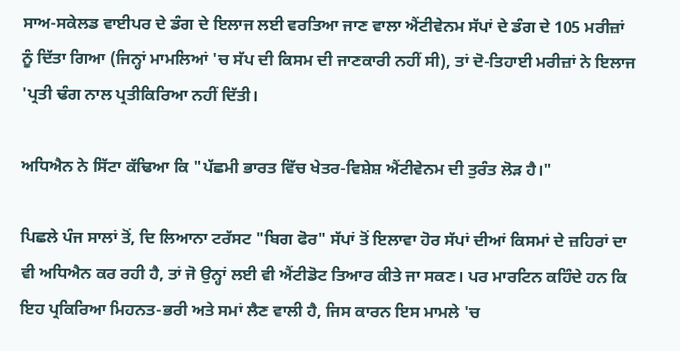ਸਾਅ-ਸਕੇਲਡ ਵਾਈਪਰ ਦੇ ਡੰਗ ਦੇ ਇਲਾਜ ਲਈ ਵਰਤਿਆ ਜਾਣ ਵਾਲਾ ਐਂਟੀਵੇਨਮ ਸੱਪਾਂ ਦੇ ਡੰਗ ਦੇ 105 ਮਰੀਜ਼ਾਂ ਨੂੰ ਦਿੱਤਾ ਗਿਆ (ਜਿਨ੍ਹਾਂ ਮਾਮਲਿਆਂ 'ਚ ਸੱਪ ਦੀ ਕਿਸਮ ਦੀ ਜਾਣਕਾਰੀ ਨਹੀਂ ਸੀ), ਤਾਂ ਦੋ-ਤਿਹਾਈ ਮਰੀਜ਼ਾਂ ਨੇ ਇਲਾਜ 'ਪ੍ਰਤੀ ਢੰਗ ਨਾਲ ਪ੍ਰਤੀਕਿਰਿਆ ਨਹੀਂ ਦਿੱਤੀ।

ਅਧਿਐਨ ਨੇ ਸਿੱਟਾ ਕੱਢਿਆ ਕਿ "ਪੱਛਮੀ ਭਾਰਤ ਵਿੱਚ ਖੇਤਰ-ਵਿਸ਼ੇਸ਼ ਐਂਟੀਵੇਨਮ ਦੀ ਤੁਰੰਤ ਲੋੜ ਹੈ।"

ਪਿਛਲੇ ਪੰਜ ਸਾਲਾਂ ਤੋਂ, ਦਿ ਲਿਆਨਾ ਟਰੱਸਟ "ਬਿਗ ਫੋਰ" ਸੱਪਾਂ ਤੋਂ ਇਲਾਵਾ ਹੋਰ ਸੱਪਾਂ ਦੀਆਂ ਕਿਸਮਾਂ ਦੇ ਜ਼ਹਿਰਾਂ ਦਾ ਵੀ ਅਧਿਐਨ ਕਰ ਰਹੀ ਹੈ, ਤਾਂ ਜੋ ਉਨ੍ਹਾਂ ਲਈ ਵੀ ਐਂਟੀਡੋਟ ਤਿਆਰ ਕੀਤੇ ਜਾ ਸਕਣ। ਪਰ ਮਾਰਟਿਨ ਕਹਿੰਦੇ ਹਨ ਕਿ ਇਹ ਪ੍ਰਕਿਰਿਆ ਮਿਹਨਤ-ਭਰੀ ਅਤੇ ਸਮਾਂ ਲੈਣ ਵਾਲੀ ਹੈ, ਜਿਸ ਕਾਰਨ ਇਸ ਮਾਮਲੇ 'ਚ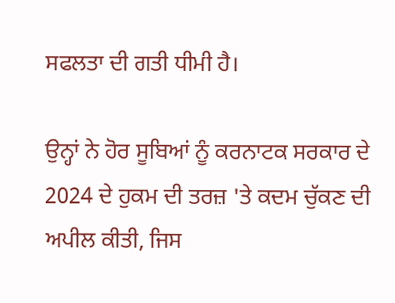ਸਫਲਤਾ ਦੀ ਗਤੀ ਧੀਮੀ ਹੈ।

ਉਨ੍ਹਾਂ ਨੇ ਹੋਰ ਸੂਬਿਆਂ ਨੂੰ ਕਰਨਾਟਕ ਸਰਕਾਰ ਦੇ 2024 ਦੇ ਹੁਕਮ ਦੀ ਤਰਜ਼ 'ਤੇ ਕਦਮ ਚੁੱਕਣ ਦੀ ਅਪੀਲ ਕੀਤੀ, ਜਿਸ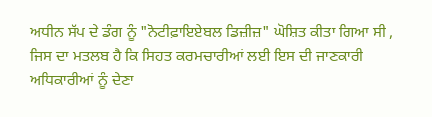ਅਧੀਨ ਸੱਪ ਦੇ ਡੰਗ ਨੂੰ "ਨੋਟੀਫ਼ਾਇਏਬਲ ਡਿਜ਼ੀਜ਼" ਘੋਸ਼ਿਤ ਕੀਤਾ ਗਿਆ ਸੀ , ਜਿਸ ਦਾ ਮਤਲਬ ਹੈ ਕਿ ਸਿਹਤ ਕਰਮਚਾਰੀਆਂ ਲਈ ਇਸ ਦੀ ਜਾਣਕਾਰੀ ਅਧਿਕਾਰੀਆਂ ਨੂੰ ਦੇਣਾ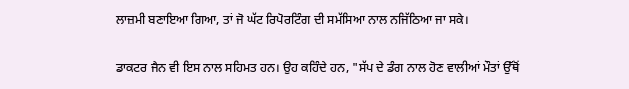ਲਾਜ਼ਮੀ ਬਣਾਇਆ ਗਿਆ, ਤਾਂ ਜੋ ਘੱਟ ਰਿਪੋਰਟਿੰਗ ਦੀ ਸਮੱਸਿਆ ਨਾਲ ਨਜਿੱਠਿਆ ਜਾ ਸਕੇ।

ਡਾਕਟਰ ਜੈਨ ਵੀ ਇਸ ਨਾਲ ਸਹਿਮਤ ਹਨ। ਉਹ ਕਹਿੰਦੇ ਹਨ, "ਸੱਪ ਦੇ ਡੰਗ ਨਾਲ ਹੋਣ ਵਾਲੀਆਂ ਮੌਤਾਂ ਉੱਥੋਂ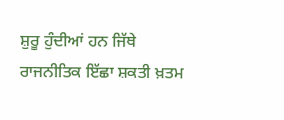ਸ਼ੁਰੂ ਹੁੰਦੀਆਂ ਹਨ ਜਿੱਥੇ ਰਾਜਨੀਤਿਕ ਇੱਛਾ ਸ਼ਕਤੀ ਖ਼ਤਮ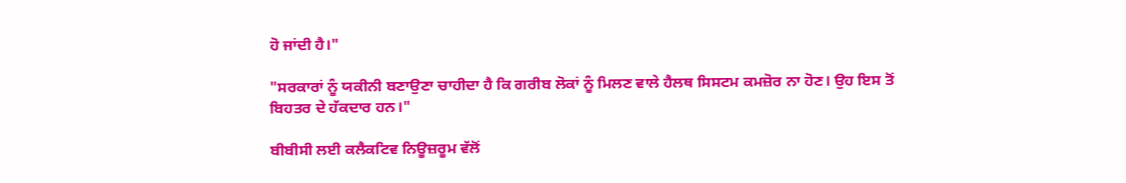ਹੋ ਜਾਂਦੀ ਹੈ।"

"ਸਰਕਾਰਾਂ ਨੂੰ ਯਕੀਨੀ ਬਣਾਉਣਾ ਚਾਹੀਦਾ ਹੈ ਕਿ ਗਰੀਬ ਲੋਕਾਂ ਨੂੰ ਮਿਲਣ ਵਾਲੇ ਹੈਲਥ ਸਿਸਟਮ ਕਮਜ਼ੋਰ ਨਾ ਹੋਣ। ਉਹ ਇਸ ਤੋਂ ਬਿਹਤਰ ਦੇ ਹੱਕਦਾਰ ਹਨ।"

ਬੀਬੀਸੀ ਲਈ ਕਲੈਕਟਿਵ ਨਿਊਜ਼ਰੂਮ ਵੱਲੋਂ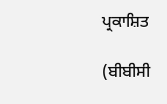ਪ੍ਰਕਾਸ਼ਿਤ

(ਬੀਬੀਸੀ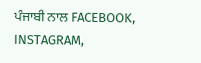ਪੰਜਾਬੀ ਨਾਲ FACEBOOK, INSTAGRAM,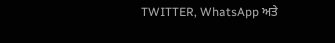TWITTER, WhatsApp ਅਤੇ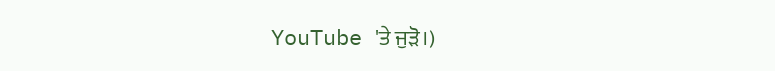YouTube 'ਤੇ ਜੁੜੋ।)